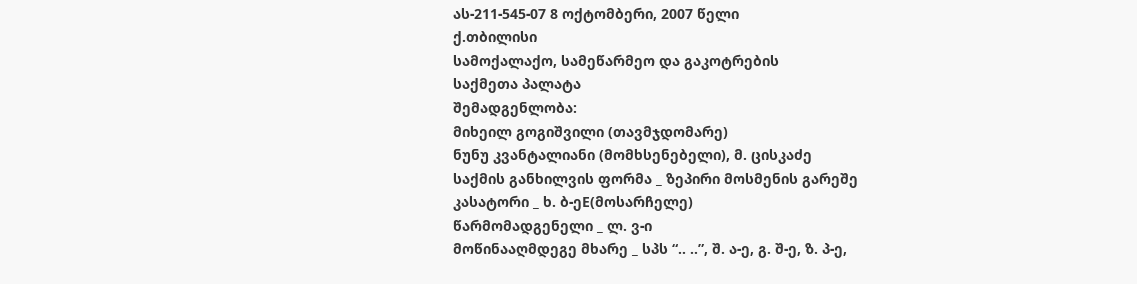ას-211-545-07 8 ოქტომბერი, 2007 წელი
ქ.თბილისი
სამოქალაქო, სამეწარმეო და გაკოტრების
საქმეთა პალატა
შემადგენლობა:
მიხეილ გოგიშვილი (თავმჯდომარე)
ნუნუ კვანტალიანი (მომხსენებელი), მ. ცისკაძე
საქმის განხილვის ფორმა _ ზეპირი მოსმენის გარეშე
კასატორი _ ხ. ბ-ეE(მოსარჩელე)
წარმომადგენელი _ ლ. ვ-ი
მოწინააღმდეგე მხარე _ სპს “.. ..”, შ. ა-ე, გ. შ-ე, ზ. პ-ე,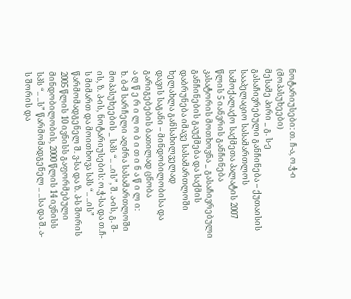ნოტარიუსები: თ. ჩ-ა, ო.ჭ-ი (მოპასუხეები)
მესამე პირი _ გ. ს-ე
გასაჩივრებული განჩინება – ქუთაისის სააპელაციო სასამართლოს სამოქალაქო საქმეთა პალატის 2007 წლის 5 იანვრის განჩინება
კასატორის მოთხოვნა _ გასაჩივრებული განჩინების გაუქმება და საქმის დაბრუნება იმავე სასამართლოში ხელახლა განსახილველად
დავის საგანი – მინდობილობისა და გარიგებების ბათილად ცნობა
ა ღ წ ე რ ი ლ ო ბ ი თ ი ნ ა წ ი ლ ი:
ხ. ბ-მ სარჩელი აღძრა სასამართლოში მოპასუხეების _ სპს “.. ..ის”, შ. ა-ის, გ. შ-ის, ზ. პ-ის, ნოტარიუსების: ო.ჭ-სა და თ.ჩ-ს მიმართ და მოითხოვა სპს “.. ..ის” წარმომადგენელ შ. ვ-სა და ზ. პ-ს შორის 2005 წლის 10 ივნისს გაფორმებული მინდობილობის, 2000 წლის 14 ივნისს სპს “.. ..ს” წარმომადგენელ .. ..სა და შ. ა-ს შორის და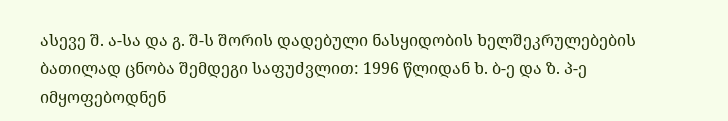ასევე შ. ა-სა და გ. შ-ს შორის დადებული ნასყიდობის ხელშეკრულებების ბათილად ცნობა შემდეგი საფუძვლით: 1996 წლიდან ხ. ბ-ე და ზ. პ-ე იმყოფებოდნენ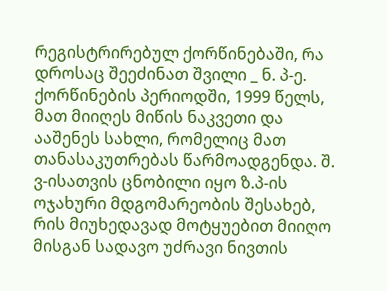რეგისტრირებულ ქორწინებაში, რა დროსაც შეეძინათ შვილი _ ნ. პ-ე. ქორწინების პერიოდში, 1999 წელს, მათ მიიღეს მიწის ნაკვეთი და ააშენეს სახლი, რომელიც მათ თანასაკუთრებას წარმოადგენდა. შ. ვ-ისათვის ცნობილი იყო ზ.პ-ის ოჯახური მდგომარეობის შესახებ, რის მიუხედავად მოტყუებით მიიღო მისგან სადავო უძრავი ნივთის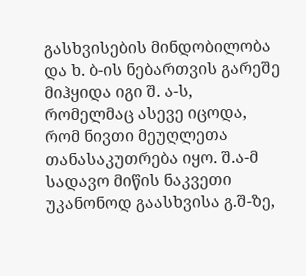გასხვისების მინდობილობა და ხ. ბ-ის ნებართვის გარეშე მიჰყიდა იგი შ. ა-ს, რომელმაც ასევე იცოდა, რომ ნივთი მეუღლეთა თანასაკუთრება იყო. შ.ა-მ სადავო მიწის ნაკვეთი უკანონოდ გაასხვისა გ.შ-ზე,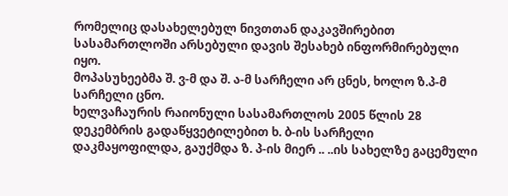რომელიც დასახელებულ ნივთთან დაკავშირებით სასამართლოში არსებული დავის შესახებ ინფორმირებული იყო.
მოპასუხეებმა შ. ვ-მ და შ. ა-მ სარჩელი არ ცნეს, ხოლო ზ.პ-მ სარჩელი ცნო.
ხელვაჩაურის რაიონული სასამართლოს 2005 წლის 28 დეკემბრის გადაწყვეტილებით ხ. ბ-ის სარჩელი დაკმაყოფილდა, გაუქმდა ზ. პ-ის მიერ .. ..ის სახელზე გაცემული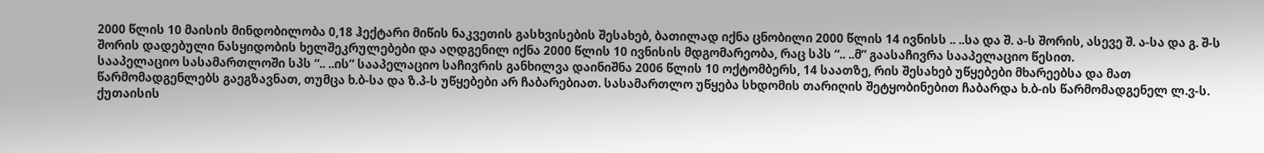2000 წლის 10 მაისის მინდობილობა 0,18 ჰექტარი მიწის ნაკვეთის გასხვისების შესახებ, ბათილად იქნა ცნობილი 2000 წლის 14 ივნისს .. ..სა და შ. ა-ს შორის, ასევე შ. ა-სა და გ. შ-ს შორის დადებული ნასყიდობის ხელშეკრულებები და აღდგენილ იქნა 2000 წლის 10 ივნისის მდგომარეობა, რაც სპს “.. ..მ” გაასაჩივრა სააპელაციო წესით.
სააპელაციო სასამართლოში სპს “.. ..ის” სააპელაციო საჩივრის განხილვა დაინიშნა 2006 წლის 10 ოქტომბერს, 14 საათზე, რის შესახებ უწყებები მხარეებსა და მათ წარმომადგენლებს გაეგზავნათ, თუმცა ხ.ბ-სა და ზ.პ-ს უწყებები არ ჩაბარებიათ. სასამართლო უწყება სხდომის თარიღის შეტყობინებით ჩაბარდა ხ.ბ-ის წარმომადგენელ ლ.ვ-ს.
ქუთაისის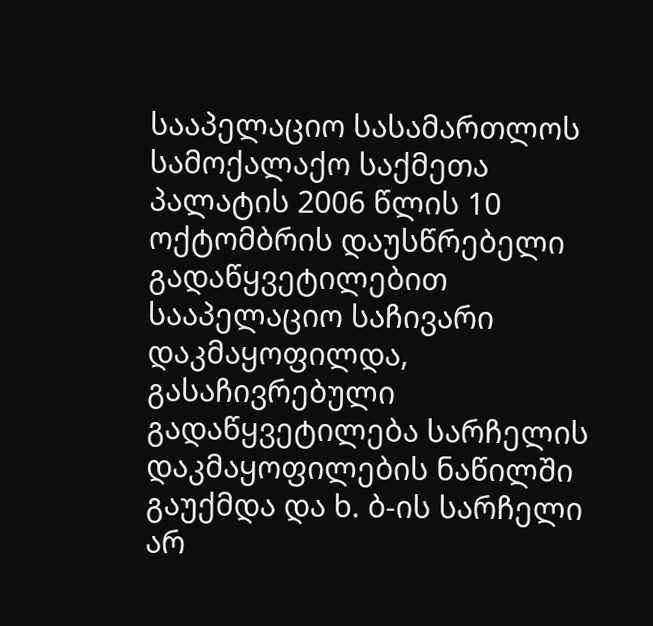სააპელაციო სასამართლოს სამოქალაქო საქმეთა პალატის 2006 წლის 10 ოქტომბრის დაუსწრებელი გადაწყვეტილებით სააპელაციო საჩივარი დაკმაყოფილდა, გასაჩივრებული გადაწყვეტილება სარჩელის დაკმაყოფილების ნაწილში გაუქმდა და ხ. ბ-ის სარჩელი არ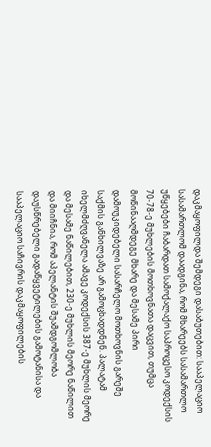დაკმაყოფილდა შემდეგი დასაბუთებით: სააპელაციო სასამართლომ დაადგინა, რომ მხარეებს სასამართლო უწყებები ჩაბარდათ სამოქალაქო საპროცესო კოდექსის 70-78-ე მუხლების მოთხოვნათა დაცვით, თუმცა მოწინააღმდეგე მხარე და მესამე პირი დამოუკიდებელი სასარჩელო მოთხოვნის გარეშე საქმის განხილვაზე არ გამოცხადდნენ. პალატამ იხელმძღვანელა ამავე კოდექსის 387-ე მუხლის მეორე და მესამე ნაწილებით, 230-ე მუხლის მეორე ნაწილით და მიიჩნია, რომ აპელანტის შუამდგომლობა დაუსწრებელი გადაწყვეტილების გამოტანისა და სააპელაციო საჩივრის დაკმაყოფილების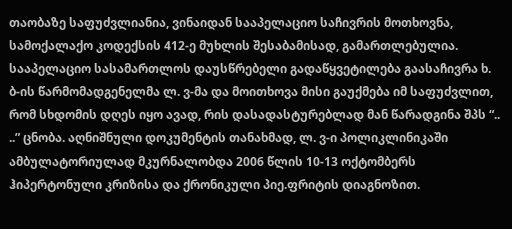თაობაზე საფუძვლიანია, ვინაიდან სააპელაციო საჩივრის მოთხოვნა, სამოქალაქო კოდექსის 412-ე მუხლის შესაბამისად, გამართლებულია.
სააპელაციო სასამართლოს დაუსწრებელი გადაწყვეტილება გაასაჩივრა ხ. ბ-ის წარმომადგენელმა ლ. ვ-მა და მოითხოვა მისი გაუქმება იმ საფუძვლით, რომ სხდომის დღეს იყო ავად, რის დასადასტურებლად მან წარადგინა შპს “.. ..” ცნობა. აღნიშნული დოკუმენტის თანახმად, ლ. ვ-ი პოლიკლინიკაში ამბულატორიულად მკურნალობდა 2006 წლის 10-13 ოქტომბერს ჰიპერტონული კრიზისა და ქრონიკული პიე.ფრიტის დიაგნოზით.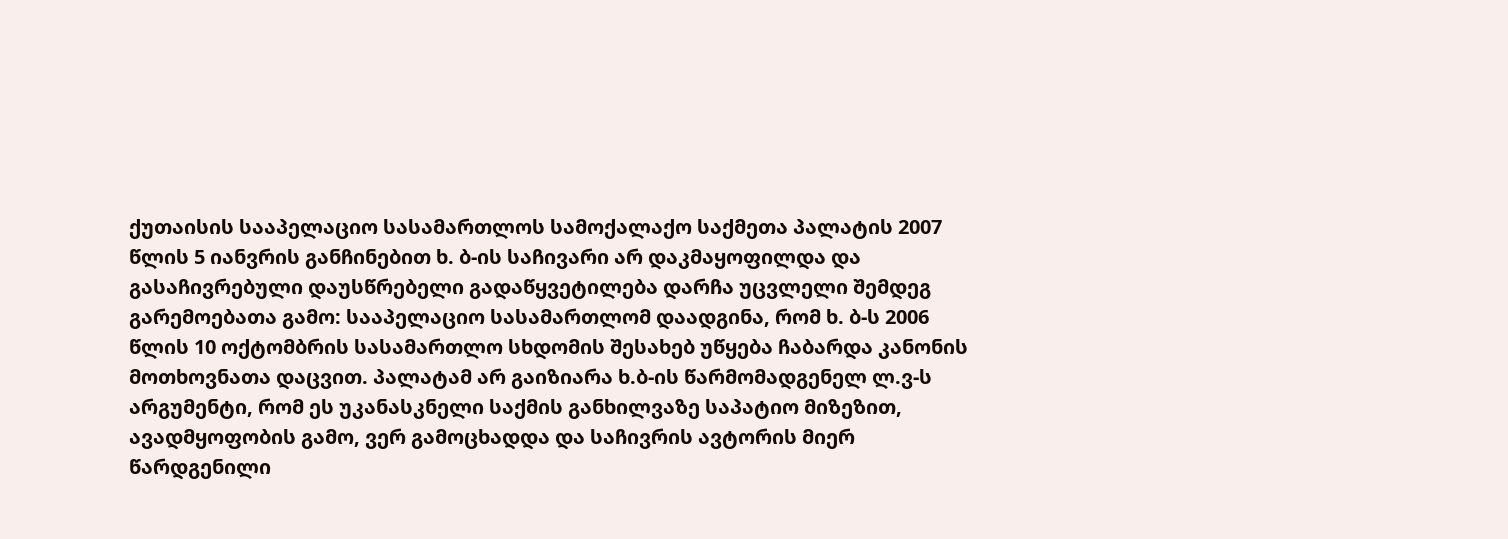ქუთაისის სააპელაციო სასამართლოს სამოქალაქო საქმეთა პალატის 2007 წლის 5 იანვრის განჩინებით ხ. ბ-ის საჩივარი არ დაკმაყოფილდა და გასაჩივრებული დაუსწრებელი გადაწყვეტილება დარჩა უცვლელი შემდეგ გარემოებათა გამო: სააპელაციო სასამართლომ დაადგინა, რომ ხ. ბ-ს 2006 წლის 10 ოქტომბრის სასამართლო სხდომის შესახებ უწყება ჩაბარდა კანონის მოთხოვნათა დაცვით. პალატამ არ გაიზიარა ხ.ბ-ის წარმომადგენელ ლ.ვ-ს არგუმენტი, რომ ეს უკანასკნელი საქმის განხილვაზე საპატიო მიზეზით, ავადმყოფობის გამო, ვერ გამოცხადდა და საჩივრის ავტორის მიერ წარდგენილი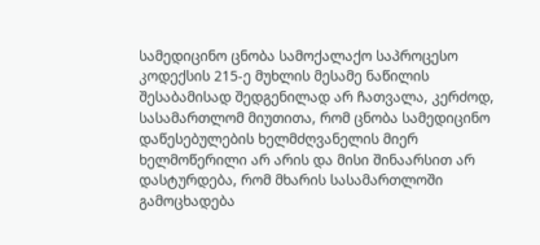სამედიცინო ცნობა სამოქალაქო საპროცესო კოდექსის 215-ე მუხლის მესამე ნაწილის შესაბამისად შედგენილად არ ჩათვალა, კერძოდ, სასამართლომ მიუთითა, რომ ცნობა სამედიცინო დაწესებულების ხელმძღვანელის მიერ ხელმოწერილი არ არის და მისი შინაარსით არ დასტურდება, რომ მხარის სასამართლოში გამოცხადება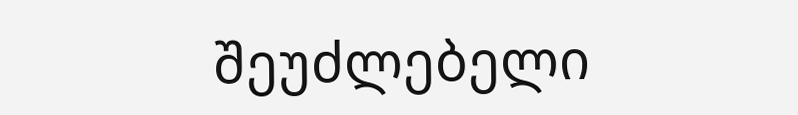შეუძლებელი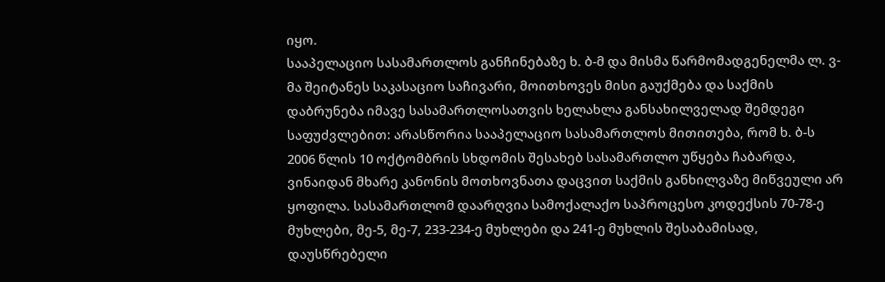იყო.
სააპელაციო სასამართლოს განჩინებაზე ხ. ბ-მ და მისმა წარმომადგენელმა ლ. ვ-მა შეიტანეს საკასაციო საჩივარი, მოითხოვეს მისი გაუქმება და საქმის დაბრუნება იმავე სასამართლოსათვის ხელახლა განსახილველად შემდეგი საფუძვლებით: არასწორია სააპელაციო სასამართლოს მითითება, რომ ხ. ბ-ს 2006 წლის 10 ოქტომბრის სხდომის შესახებ სასამართლო უწყება ჩაბარდა, ვინაიდან მხარე კანონის მოთხოვნათა დაცვით საქმის განხილვაზე მიწვეული არ ყოფილა. სასამართლომ დაარღვია სამოქალაქო საპროცესო კოდექსის 70-78-ე მუხლები, მე-5, მე-7, 233-234-ე მუხლები და 241-ე მუხლის შესაბამისად, დაუსწრებელი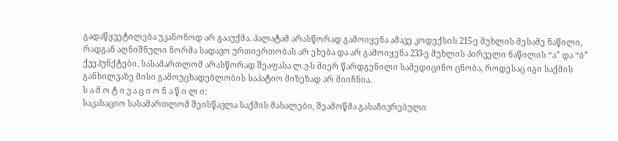გადაწყვეტილება უკანონოდ არ გააუქმა. პალატამ არასწორად გამოიყენა ამავე კოდექსის 215-ე მუხლის მესამე ნაწილი, რადგან აღნიშნული ნორმა სადავო ურთიერთობას არ ეხება და არ გამოიყენა 233-ე მუხლის პირველი ნაწილის “ა” და “ბ” ქვეპუნქტები. სასამართლომ არასწორად შეაფასა ლ.ვ-ს მიერ წარდგენილი სამედიცინო ცნობა, როდესაც იგი საქმის განხილვაზე მისი გამოუცხადებლობის საპატიო მიზეზად არ მიიჩნია.
ს ა მ ო ტ ი ვ ა ც ი ო ნ ა წ ი ლ ი:
საკასაციო სასამართლომ შეისწავლა საქმის მასალები, შეამოწმა გასაჩივრებული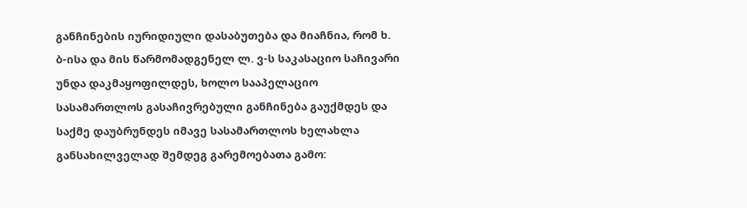განჩინების იურიდიული დასაბუთება და მიაჩნია, რომ ხ. ბ-ისა და მის წარმომადგენელ ლ. ვ-ს საკასაციო საჩივარი უნდა დაკმაყოფილდეს, ხოლო სააპელაციო სასამართლოს გასაჩივრებული განჩინება გაუქმდეს და საქმე დაუბრუნდეს იმავე სასამართლოს ხელახლა განსახილველად შემდეგ გარემოებათა გამო: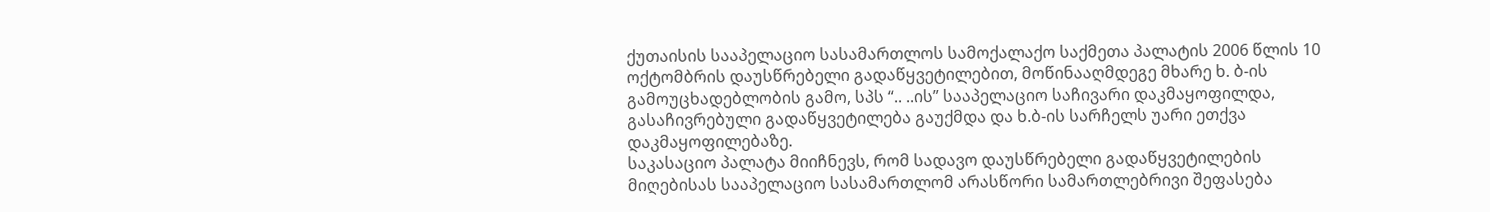ქუთაისის სააპელაციო სასამართლოს სამოქალაქო საქმეთა პალატის 2006 წლის 10 ოქტომბრის დაუსწრებელი გადაწყვეტილებით, მოწინააღმდეგე მხარე ხ. ბ-ის გამოუცხადებლობის გამო, სპს “.. ..ის” სააპელაციო საჩივარი დაკმაყოფილდა, გასაჩივრებული გადაწყვეტილება გაუქმდა და ხ.ბ-ის სარჩელს უარი ეთქვა დაკმაყოფილებაზე.
საკასაციო პალატა მიიჩნევს, რომ სადავო დაუსწრებელი გადაწყვეტილების მიღებისას სააპელაციო სასამართლომ არასწორი სამართლებრივი შეფასება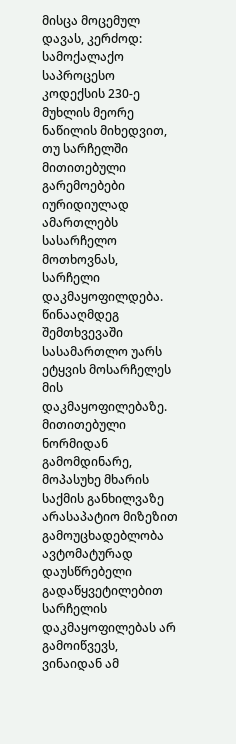მისცა მოცემულ დავას, კერძოდ:
სამოქალაქო საპროცესო კოდექსის 230-ე მუხლის მეორე ნაწილის მიხედვით, თუ სარჩელში მითითებული გარემოებები იურიდიულად ამართლებს სასარჩელო მოთხოვნას, სარჩელი დაკმაყოფილდება. წინააღმდეგ შემთხვევაში სასამართლო უარს ეტყვის მოსარჩელეს მის დაკმაყოფილებაზე. მითითებული ნორმიდან გამომდინარე, მოპასუხე მხარის საქმის განხილვაზე არასაპატიო მიზეზით გამოუცხადებლობა ავტომატურად დაუსწრებელი გადაწყვეტილებით სარჩელის დაკმაყოფილებას არ გამოიწვევს, ვინაიდან ამ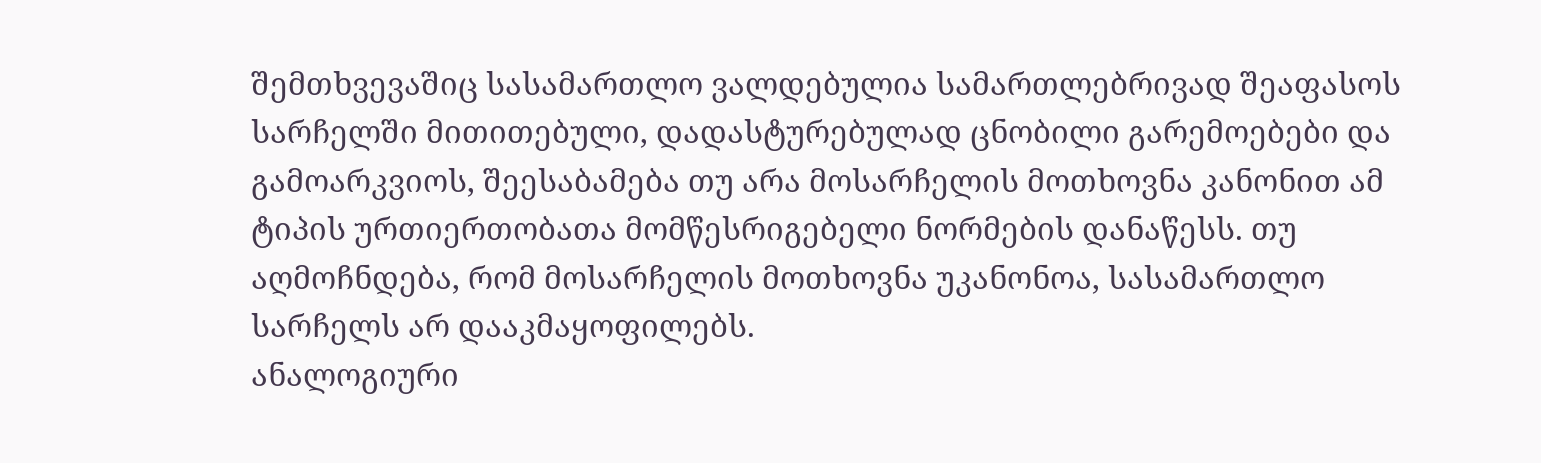შემთხვევაშიც სასამართლო ვალდებულია სამართლებრივად შეაფასოს სარჩელში მითითებული, დადასტურებულად ცნობილი გარემოებები და გამოარკვიოს, შეესაბამება თუ არა მოსარჩელის მოთხოვნა კანონით ამ ტიპის ურთიერთობათა მომწესრიგებელი ნორმების დანაწესს. თუ აღმოჩნდება, რომ მოსარჩელის მოთხოვნა უკანონოა, სასამართლო სარჩელს არ დააკმაყოფილებს.
ანალოგიური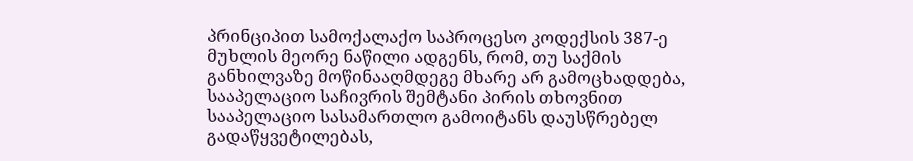პრინციპით სამოქალაქო საპროცესო კოდექსის 387-ე მუხლის მეორე ნაწილი ადგენს, რომ, თუ საქმის განხილვაზე მოწინააღმდეგე მხარე არ გამოცხადდება, სააპელაციო საჩივრის შემტანი პირის თხოვნით სააპელაციო სასამართლო გამოიტანს დაუსწრებელ გადაწყვეტილებას,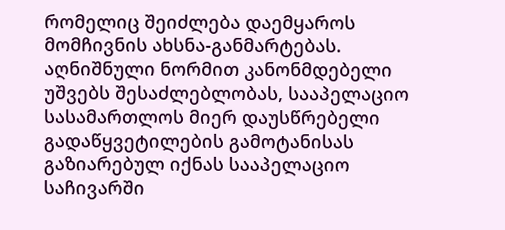რომელიც შეიძლება დაემყაროს მომჩივნის ახსნა-განმარტებას. აღნიშნული ნორმით კანონმდებელი უშვებს შესაძლებლობას, სააპელაციო სასამართლოს მიერ დაუსწრებელი გადაწყვეტილების გამოტანისას გაზიარებულ იქნას სააპელაციო საჩივარში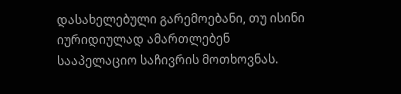დასახელებული გარემოებანი, თუ ისინი იურიდიულად ამართლებენ სააპელაციო საჩივრის მოთხოვნას.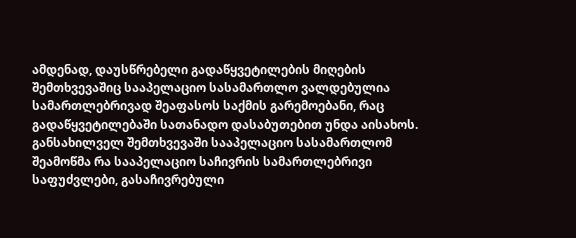ამდენად, დაუსწრებელი გადაწყვეტილების მიღების შემთხვევაშიც სააპელაციო სასამართლო ვალდებულია სამართლებრივად შეაფასოს საქმის გარემოებანი, რაც გადაწყვეტილებაში სათანადო დასაბუთებით უნდა აისახოს.
განსახილველ შემთხვევაში სააპელაციო სასამართლომ შეამოწმა რა სააპელაციო საჩივრის სამართლებრივი საფუძვლები, გასაჩივრებული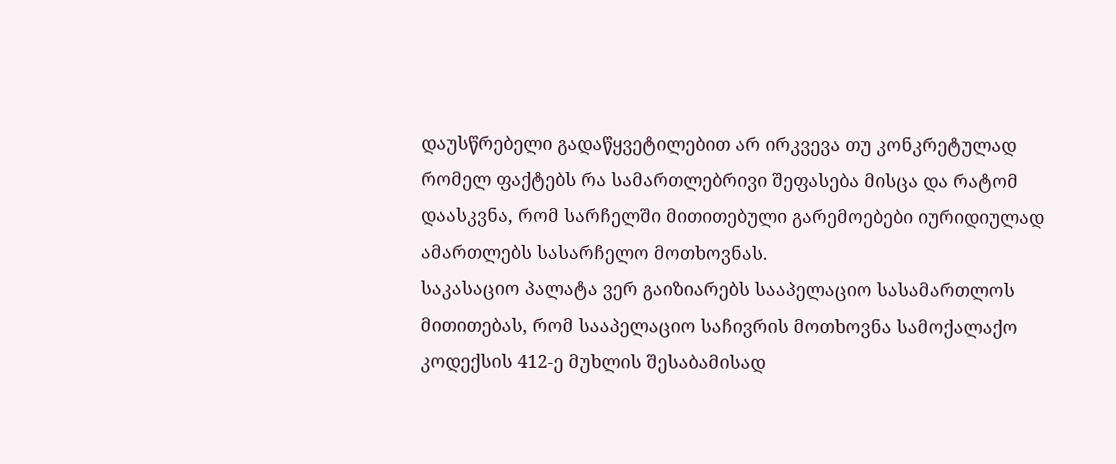დაუსწრებელი გადაწყვეტილებით არ ირკვევა თუ კონკრეტულად რომელ ფაქტებს რა სამართლებრივი შეფასება მისცა და რატომ დაასკვნა, რომ სარჩელში მითითებული გარემოებები იურიდიულად ამართლებს სასარჩელო მოთხოვნას.
საკასაციო პალატა ვერ გაიზიარებს სააპელაციო სასამართლოს მითითებას, რომ სააპელაციო საჩივრის მოთხოვნა სამოქალაქო კოდექსის 412-ე მუხლის შესაბამისად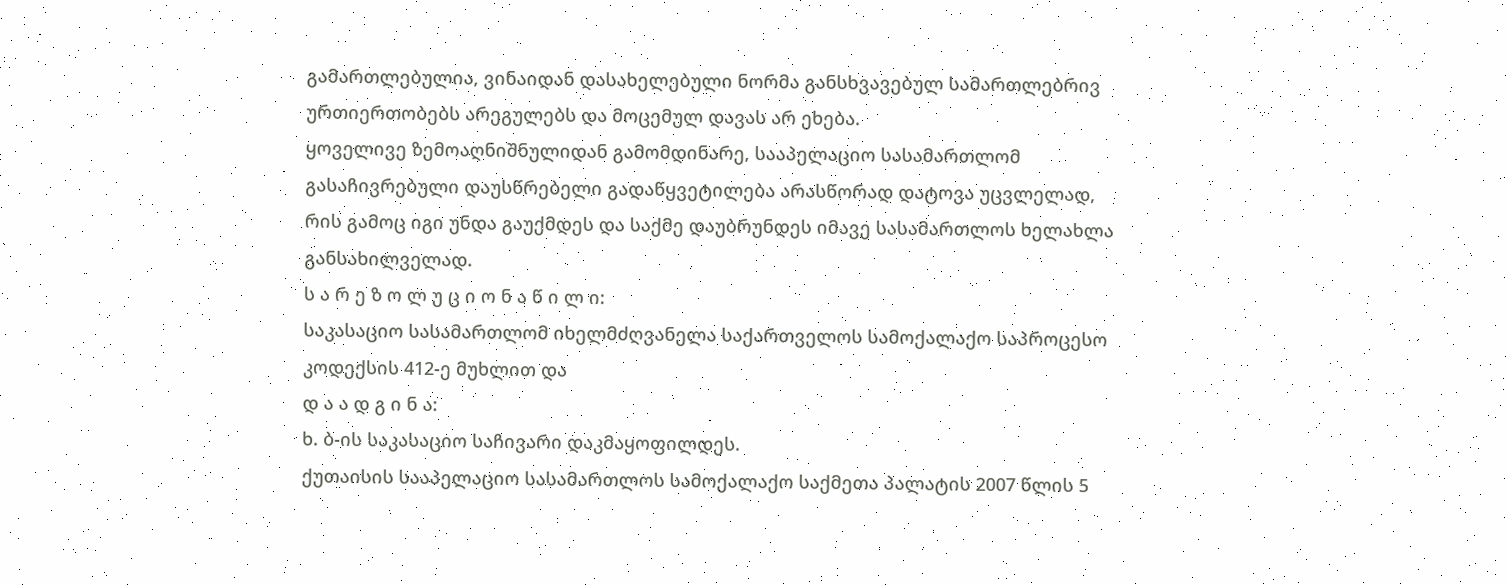გამართლებულია, ვინაიდან დასახელებული ნორმა განსხვავებულ სამართლებრივ ურთიერთობებს არეგულებს და მოცემულ დავას არ ეხება.
ყოველივე ზემოაღნიშნულიდან გამომდინარე, სააპელაციო სასამართლომ გასაჩივრებული დაუსწრებელი გადაწყვეტილება არასწორად დატოვა უცვლელად, რის გამოც იგი უნდა გაუქმდეს და საქმე დაუბრუნდეს იმავე სასამართლოს ხელახლა განსახილველად.
ს ა რ ე ზ ო ლ უ ც ი ო ნ ა წ ი ლ ი:
საკასაციო სასამართლომ იხელმძღვანელა საქართველოს სამოქალაქო საპროცესო კოდექსის 412-ე მუხლით და
დ ა ა დ გ ი ნ ა:
ხ. ბ-ის საკასაციო საჩივარი დაკმაყოფილდეს.
ქუთაისის სააპელაციო სასამართლოს სამოქალაქო საქმეთა პალატის 2007 წლის 5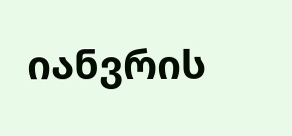იანვრის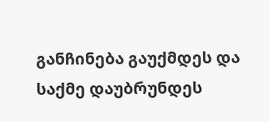განჩინება გაუქმდეს და საქმე დაუბრუნდეს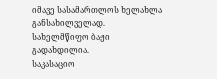იმავე სასამართლოს ხელახლა განსახილველად.
სახელმწიფო ბაჟი გადახდილია.
საკასაციო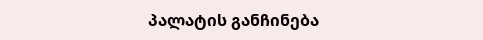პალატის განჩინება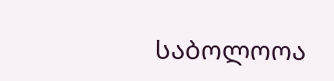საბოლოოა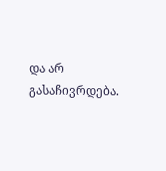და არ გასაჩივრდება.